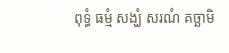ពុទ្ធំ ធម្មំ សង្ឃំ សរណំ គច្ឆាមិ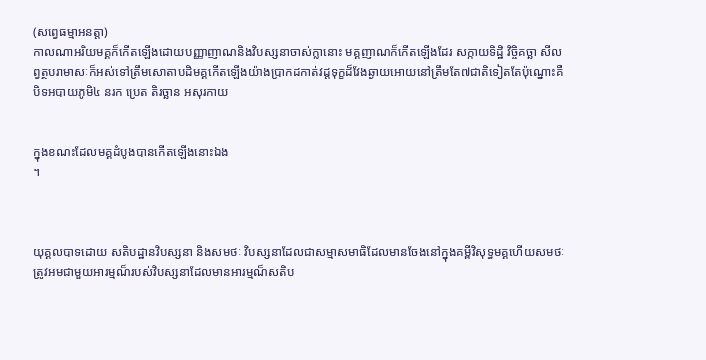(សព្វេធម្មាអនត្តា)
កាលណាអរិយមគ្គក៏កើតឡើងដោយបញ្ញាញាណនិងវិបស្សនាចាស់ក្លានោះ មគ្គញាណក៏កើតឡើងដែរ សក្កាយទិដ្ឋិ វិច្ចិគច្ឆា សីលព្វត្ថបរាមាសៈក៏អស់ទៅត្រឹមសោតាបដិមគ្គកើតឡើងយ៉ាងប្រាកដកាត់វដ្តទុក្ខដ៏វែងឆ្ងាយអោយនៅត្រឹមតែ៧ជាតិទៀតតែប៉ុណ្នោះគឺបិទអបាយភូមិ៤ នរក ប្រេត តិរច្ឆាន អសុរកាយ


ក្នុងខណះដែលមគ្គដំបូងបានកើតឡើងនោះឯង
។



យុគ្គលបាទដោយ សតិបដ្ឋានវិបស្សនា និងសមថៈ វិបស្សនាដែលជាសម្មាសមាធិដែលមានចែងនៅក្នុងគម្ពីវិសុទ្ធមគ្គហើយសមថៈត្រូវអមជាមួយអារម្មណ៏របស់វិបស្សនាដែលមានអារម្មណ៏សតិប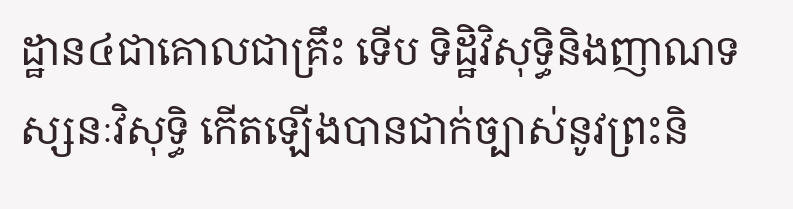ដ្ឋាន៤ជាគោលជាគ្រឹះ ទើប ទិដ្ឋិវិសុទ្ធិនិងញាណទស្សនៈវិសុទ្ធិ កើតឡើងបានជាក់ច្បាស់នូវព្រះនិ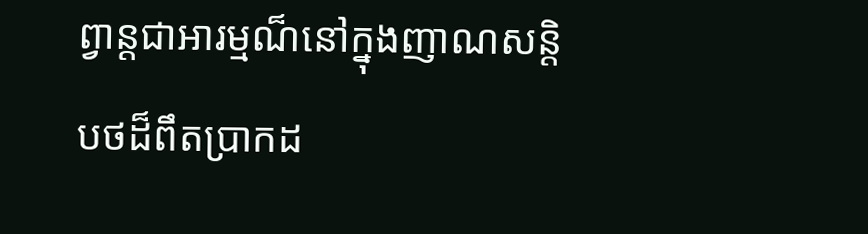ព្វាន្តជាអារម្មណ៏នៅក្នុងញាណសន្តិបថដ៏ពឹតប្រាកដ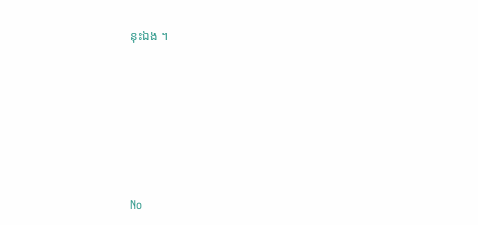នុះឯង ។







No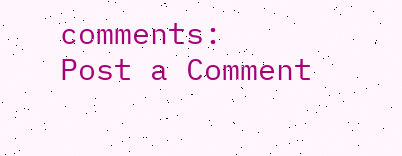comments:
Post a Comment